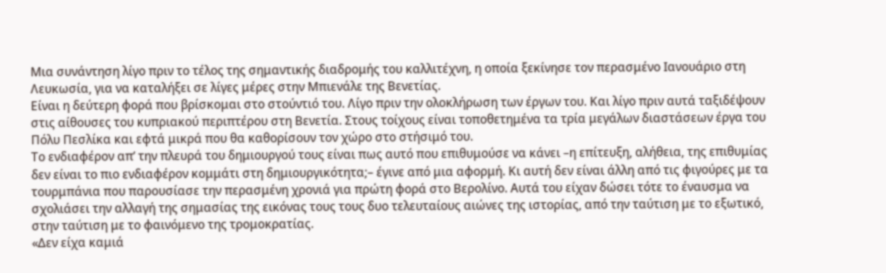Μια συνάντηση λίγο πριν το τέλος της σημαντικής διαδρομής του καλλιτέχνη, η οποία ξεκίνησε τον περασμένο Ιανουάριο στη Λευκωσία, για να καταλήξει σε λίγες μέρες στην Μπιενάλε της Βενετίας.
Είναι η δεύτερη φορά που βρίσκομαι στο στούντιό του. Λίγο πριν την ολοκλήρωση των έργων του. Και λίγο πριν αυτά ταξιδέψουν στις αίθουσες του κυπριακού περιπτέρου στη Βενετία. Στους τοίχους είναι τοποθετημένα τα τρία μεγάλων διαστάσεων έργα του Πόλυ Πεσλίκα και εφτά μικρά που θα καθορίσουν τον χώρο στο στήσιμό του.
Το ενδιαφέρον απ’ την πλευρά του δημιουργού τους είναι πως αυτό που επιθυμούσε να κάνει –η επίτευξη, αλήθεια, της επιθυμίας δεν είναι το πιο ενδιαφέρον κομμάτι στη δημιουργικότητα;– έγινε από μια αφορμή. Κι αυτή δεν είναι άλλη από τις φιγούρες με τα τουρμπάνια που παρουσίασε την περασμένη χρονιά για πρώτη φορά στο Βερολίνο. Αυτά του είχαν δώσει τότε το έναυσμα να σχολιάσει την αλλαγή της σημασίας της εικόνας τους τους δυο τελευταίους αιώνες της ιστορίας, από την ταύτιση με το εξωτικό, στην ταύτιση με το φαινόμενο της τρομοκρατίας.
«Δεν είχα καμιά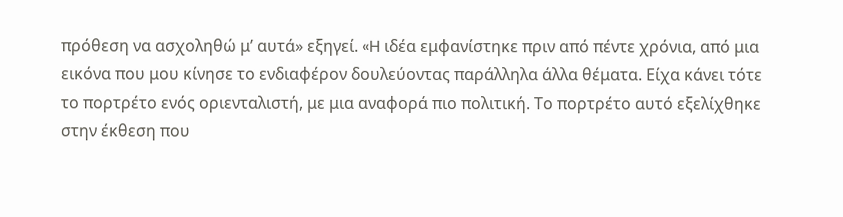πρόθεση να ασχοληθώ μ’ αυτά» εξηγεί. «H ιδέα εμφανίστηκε πριν από πέντε χρόνια, από μια εικόνα που μου κίνησε το ενδιαφέρον δουλεύοντας παράλληλα άλλα θέματα. Είχα κάνει τότε το πορτρέτο ενός οριενταλιστή, με μια αναφορά πιο πολιτική. Το πορτρέτο αυτό εξελίχθηκε στην έκθεση που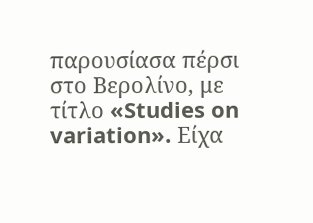παρουσίασα πέρσι στο Βερολίνο, με τίτλο «Studies on variation». Είχα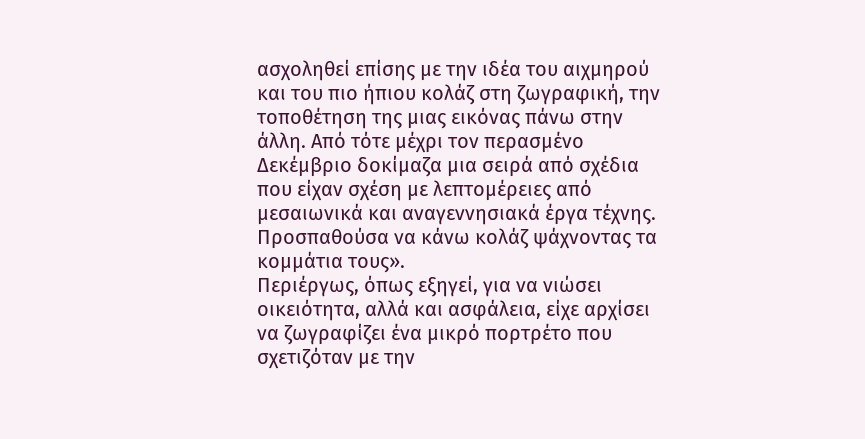ασχοληθεί επίσης με την ιδέα του αιχμηρού και του πιο ήπιου κολάζ στη ζωγραφική, την τοποθέτηση της μιας εικόνας πάνω στην άλλη. Από τότε μέχρι τον περασμένο Δεκέμβριο δοκίμαζα μια σειρά από σχέδια που είχαν σχέση με λεπτομέρειες από μεσαιωνικά και αναγεννησιακά έργα τέχνης. Προσπαθούσα να κάνω κολάζ ψάχνοντας τα κομμάτια τους».
Περιέργως, όπως εξηγεί, για να νιώσει οικειότητα, αλλά και ασφάλεια, είχε αρχίσει να ζωγραφίζει ένα μικρό πορτρέτο που σχετιζόταν με την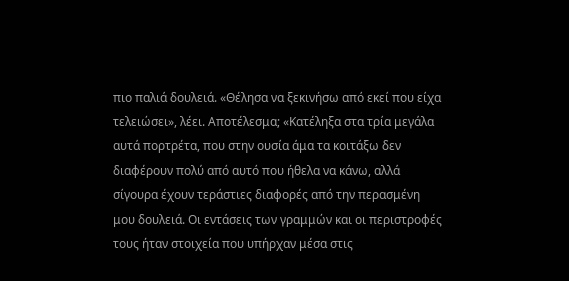πιο παλιά δουλειά. «Θέλησα να ξεκινήσω από εκεί που είχα τελειώσει», λέει. Αποτέλεσμα; «Κατέληξα στα τρία μεγάλα αυτά πορτρέτα, που στην ουσία άμα τα κοιτάξω δεν διαφέρουν πολύ από αυτό που ήθελα να κάνω, αλλά σίγουρα έχουν τεράστιες διαφορές από την περασμένη μου δουλειά. Οι εντάσεις των γραμμών και οι περιστροφές τους ήταν στοιχεία που υπήρχαν μέσα στις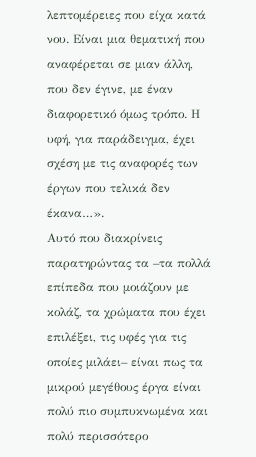λεπτομέρειες που είχα κατά νου. Είναι μια θεματική που αναφέρεται σε μιαν άλλη, που δεν έγινε, με έναν διαφορετικό όμως τρόπο. Η υφή, για παράδειγμα, έχει σχέση με τις αναφορές των έργων που τελικά δεν έκανα…».
Αυτό που διακρίνεις παρατηρώντας τα –τα πολλά επίπεδα που μοιάζουν με κολάζ, τα χρώματα που έχει επιλέξει, τις υφές για τις οποίες μιλάει– είναι πως τα μικρού μεγέθους έργα είναι πολύ πιο συμπυκνωμένα και πολύ περισσότερο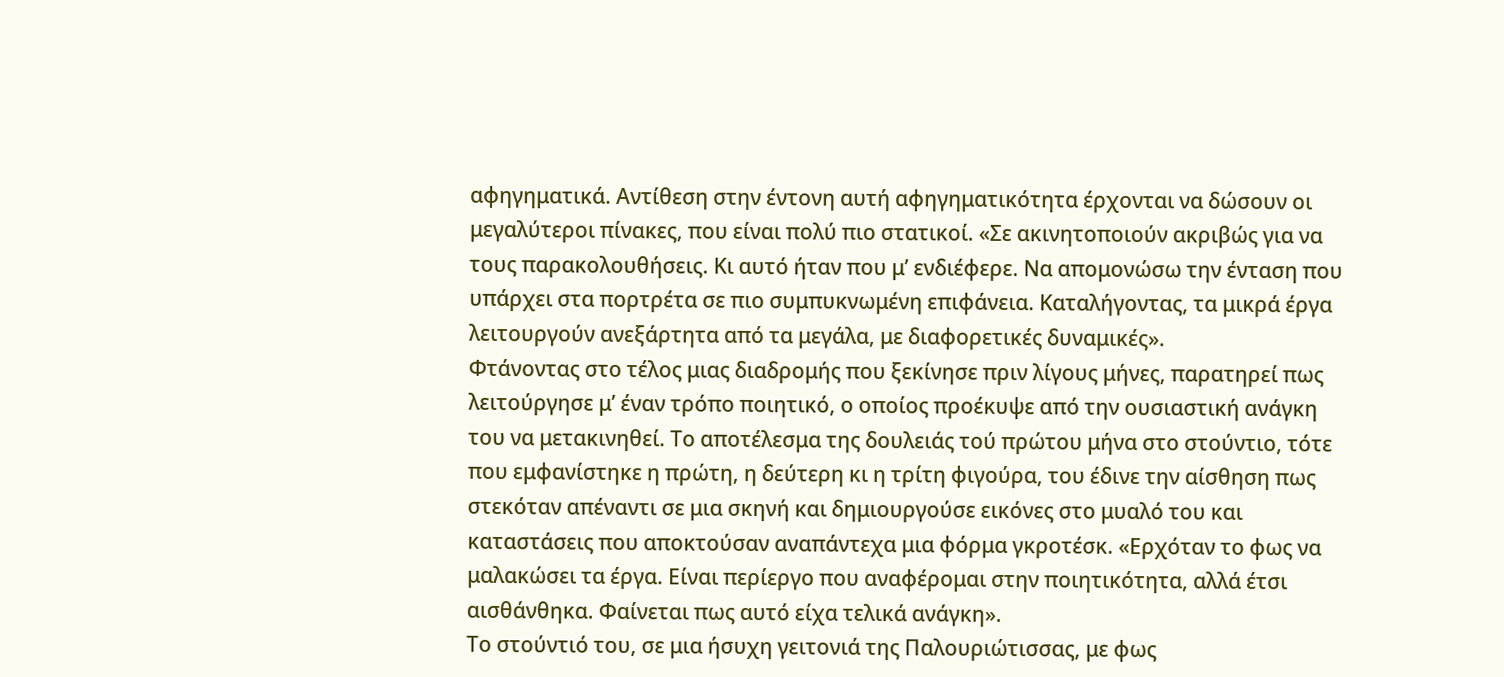αφηγηματικά. Αντίθεση στην έντονη αυτή αφηγηματικότητα έρχονται να δώσουν οι μεγαλύτεροι πίνακες, που είναι πολύ πιο στατικοί. «Σε ακινητοποιούν ακριβώς για να τους παρακολουθήσεις. Κι αυτό ήταν που μ’ ενδιέφερε. Να απομονώσω την ένταση που υπάρχει στα πορτρέτα σε πιο συμπυκνωμένη επιφάνεια. Καταλήγοντας, τα μικρά έργα λειτουργούν ανεξάρτητα από τα μεγάλα, με διαφορετικές δυναμικές».
Φτάνοντας στο τέλος μιας διαδρομής που ξεκίνησε πριν λίγους μήνες, παρατηρεί πως λειτούργησε μ’ έναν τρόπο ποιητικό, ο οποίος προέκυψε από την ουσιαστική ανάγκη του να μετακινηθεί. Το αποτέλεσμα της δουλειάς τού πρώτου μήνα στο στούντιο, τότε που εμφανίστηκε η πρώτη, η δεύτερη κι η τρίτη φιγούρα, του έδινε την αίσθηση πως στεκόταν απέναντι σε μια σκηνή και δημιουργούσε εικόνες στο μυαλό του και καταστάσεις που αποκτούσαν αναπάντεχα μια φόρμα γκροτέσκ. «Ερχόταν το φως να μαλακώσει τα έργα. Είναι περίεργο που αναφέρομαι στην ποιητικότητα, αλλά έτσι αισθάνθηκα. Φαίνεται πως αυτό είχα τελικά ανάγκη».
Το στούντιό του, σε μια ήσυχη γειτονιά της Παλουριώτισσας, με φως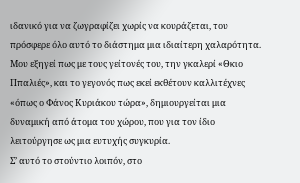ιδανικό για να ζωγραφίζει χωρίς να κουράζεται, του πρόσφερε όλο αυτό το διάστημα μια ιδιαίτερη χαλαρότητα. Μου εξηγεί πως με τους γείτονές του, την γκαλερί «Θκιο Ππαλιές», και το γεγονός πως εκεί εκθέτουν καλλιτέχνες «όπως ο Φάνος Κυριάκου τώρα», δημιουργείται μια δυναμική από άτομα του χώρου, που για τον ίδιο λειτούργησε ως μια ευτυχής συγκυρία.
Σ’ αυτό το στούντιο λοιπόν, στο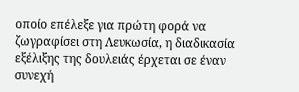οποίο επέλεξε για πρώτη φορά να ζωγραφίσει στη Λευκωσία, η διαδικασία εξέλιξης της δουλειάς έρχεται σε έναν συνεχή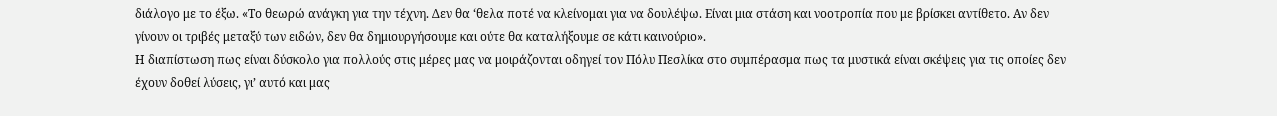διάλογο με το έξω. «Το θεωρώ ανάγκη για την τέχνη. Δεν θα ‘θελα ποτέ να κλείνομαι για να δουλέψω. Είναι μια στάση και νοοτροπία που με βρίσκει αντίθετο. Αν δεν γίνουν οι τριβές μεταξύ των ειδών, δεν θα δημιουργήσουμε και ούτε θα καταλήξουμε σε κάτι καινούριο».
Η διαπίστωση πως είναι δύσκολο για πολλούς στις μέρες μας να μοιράζονται οδηγεί τον Πόλυ Πεσλίκα στο συμπέρασμα πως τα μυστικά είναι σκέψεις για τις οποίες δεν έχουν δοθεί λύσεις, γι’ αυτό και μας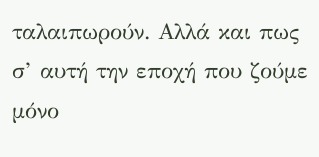ταλαιπωρούν. Αλλά και πως σ’ αυτή την εποχή που ζούμε μόνο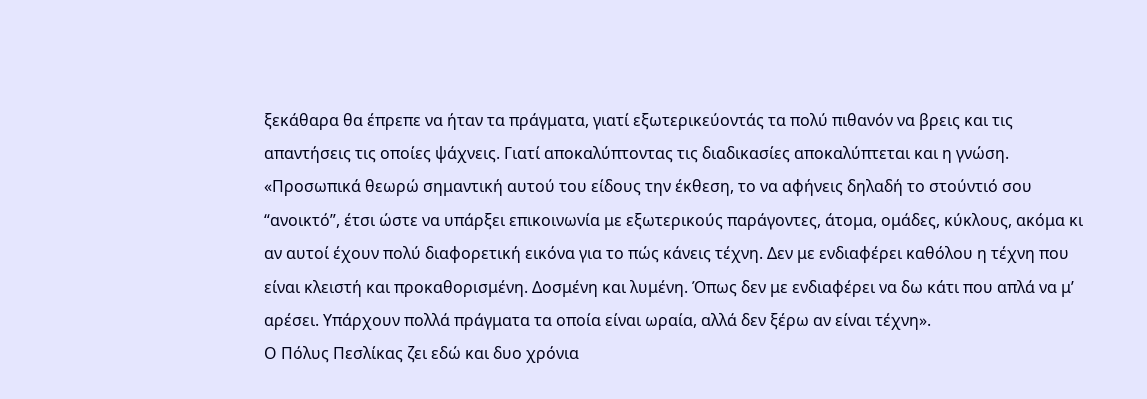ξεκάθαρα θα έπρεπε να ήταν τα πράγματα, γιατί εξωτερικεύοντάς τα πολύ πιθανόν να βρεις και τις απαντήσεις τις οποίες ψάχνεις. Γιατί αποκαλύπτοντας τις διαδικασίες αποκαλύπτεται και η γνώση.
«Προσωπικά θεωρώ σημαντική αυτού του είδους την έκθεση, το να αφήνεις δηλαδή το στούντιό σου “ανοικτό”, έτσι ώστε να υπάρξει επικοινωνία με εξωτερικούς παράγοντες, άτομα, ομάδες, κύκλους, ακόμα κι αν αυτοί έχουν πολύ διαφορετική εικόνα για το πώς κάνεις τέχνη. Δεν με ενδιαφέρει καθόλου η τέχνη που είναι κλειστή και προκαθορισμένη. Δοσμένη και λυμένη. Όπως δεν με ενδιαφέρει να δω κάτι που απλά να μ’ αρέσει. Υπάρχουν πολλά πράγματα τα οποία είναι ωραία, αλλά δεν ξέρω αν είναι τέχνη».
Ο Πόλυς Πεσλίκας ζει εδώ και δυο χρόνια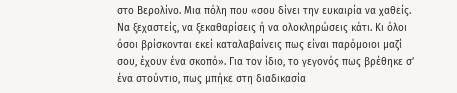στο Βερολίνο. Μια πόλη που «σου δίνει την ευκαιρία να χαθείς. Να ξεχαστείς, να ξεκαθαρίσεις ή να ολοκληρώσεις κάτι. Κι όλοι όσοι βρίσκονται εκεί καταλαβαίνεις πως είναι παρόμοιοι μαζί σου, έχουν ένα σκοπό». Για τον ίδιο, το γεγονός πως βρέθηκε σ’ ένα στούντιο, πως μπήκε στη διαδικασία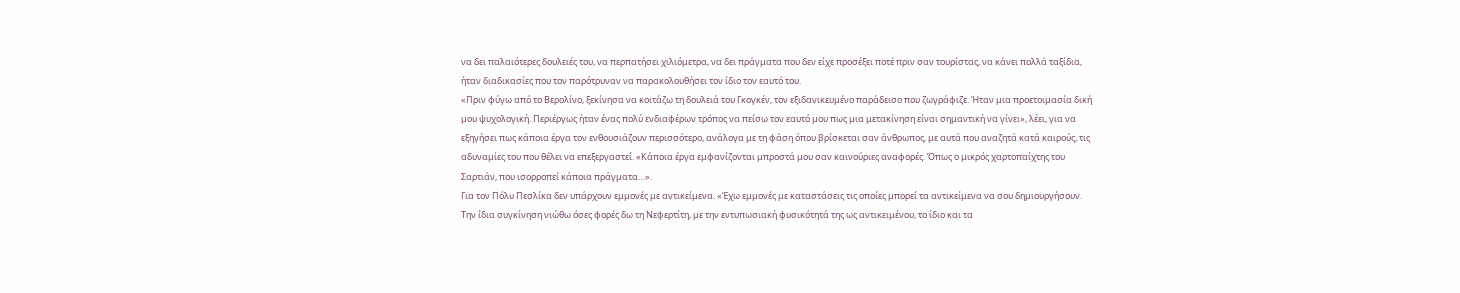να δει παλαιότερες δουλειές του, να περπατήσει χιλιόμετρα, να δει πράγματα που δεν είχε προσέξει ποτέ πριν σαν τουρίστας, να κάνει πολλά ταξίδια, ήταν διαδικασίες που τον παρότρυναν να παρακολουθήσει τον ίδιο τον εαυτό του.
«Πριν φύγω από το Βερολίνο, ξεκίνησα να κοιτάζω τη δουλειά του Γκογκέν, τον εξιδανικευμένο παράδεισο που ζωγράφιζε. Ήταν μια προετοιμασία δική μου ψυχολογική. Περιέργως ήταν ένας πολύ ενδιαφέρων τρόπος να πείσω τον εαυτό μου πως μια μετακίνηση είναι σημαντική να γίνει», λέει, για να εξηγήσει πως κάποια έργα τον ενθουσιάζουν περισσότερο, ανάλογα με τη φάση όπου βρίσκεται σαν άνθρωπος, με αυτά που αναζητά κατά καιρούς, τις αδυναμίες του που θέλει να επεξεργαστεί. «Κάποια έργα εμφανίζονται μπροστά μου σαν καινούριες αναφορές. Όπως ο μικρός χαρτοπαίχτης του Σαρτιάν, που ισορροπεί κάποια πράγματα…».
Για τον Πόλυ Πεσλίκα δεν υπάρχουν εμμονές με αντικείμενα. «Έχω εμμονές με καταστάσεις τις οποίες μπορεί τα αντικείμενα να σου δημιουργήσουν. Την ίδια συγκίνηση νιώθω όσες φορές δω τη Νεφερτίτη, με την εντυπωσιακή φυσικότητά της ως αντικειμένου, το ίδιο και τα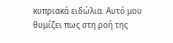κυπριακά ειδώλια. Αυτό μου θυμίζει πως στη ροή της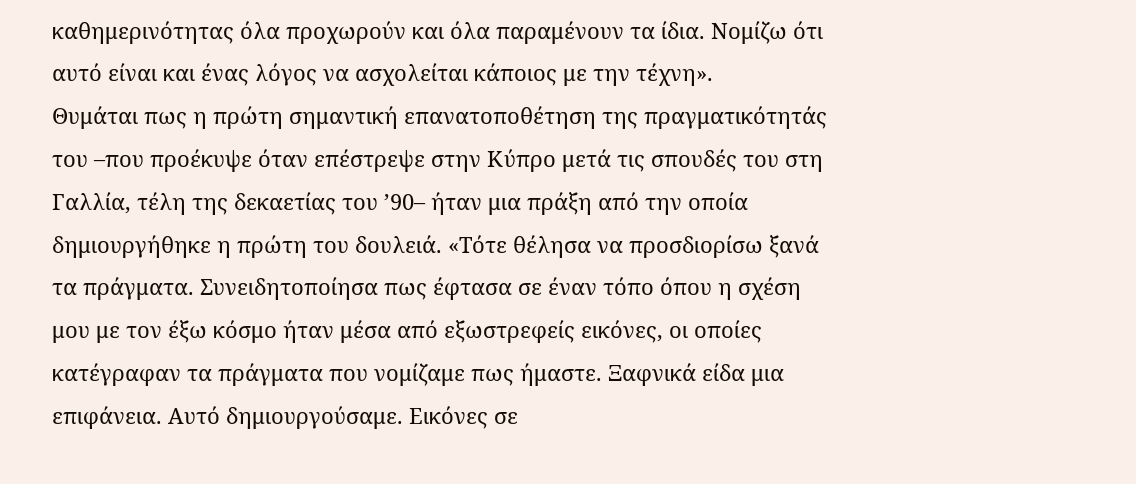καθημερινότητας όλα προχωρούν και όλα παραμένουν τα ίδια. Νομίζω ότι αυτό είναι και ένας λόγος να ασχολείται κάποιος με την τέχνη».
Θυμάται πως η πρώτη σημαντική επανατοποθέτηση της πραγματικότητάς του –που προέκυψε όταν επέστρεψε στην Κύπρο μετά τις σπουδές του στη Γαλλία, τέλη της δεκαετίας του ’90– ήταν μια πράξη από την οποία δημιουργήθηκε η πρώτη του δουλειά. «Τότε θέλησα να προσδιορίσω ξανά τα πράγματα. Συνειδητοποίησα πως έφτασα σε έναν τόπο όπου η σχέση μου με τον έξω κόσμο ήταν μέσα από εξωστρεφείς εικόνες, οι οποίες κατέγραφαν τα πράγματα που νομίζαμε πως ήμαστε. Ξαφνικά είδα μια επιφάνεια. Αυτό δημιουργούσαμε. Εικόνες σε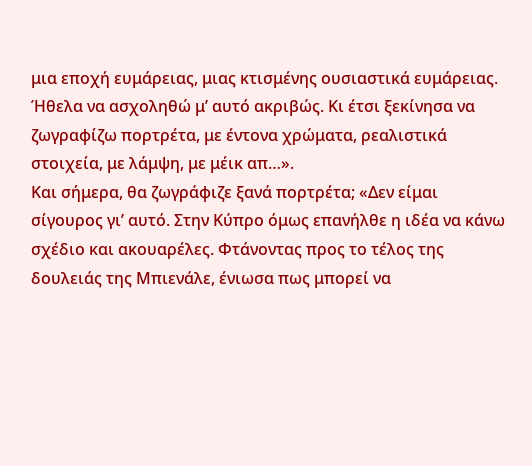μια εποχή ευμάρειας, μιας κτισμένης ουσιαστικά ευμάρειας. Ήθελα να ασχοληθώ μ’ αυτό ακριβώς. Κι έτσι ξεκίνησα να ζωγραφίζω πορτρέτα, με έντονα χρώματα, ρεαλιστικά στοιχεία, με λάμψη, με μέικ απ…».
Και σήμερα, θα ζωγράφιζε ξανά πορτρέτα; «Δεν είμαι σίγουρος γι’ αυτό. Στην Κύπρο όμως επανήλθε η ιδέα να κάνω σχέδιο και ακουαρέλες. Φτάνοντας προς το τέλος της δουλειάς της Μπιενάλε, ένιωσα πως μπορεί να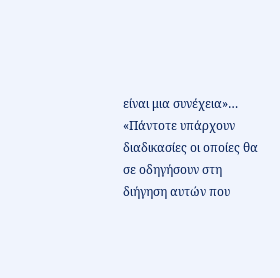είναι μια συνέχεια»…
«Πάντοτε υπάρχουν διαδικασίες οι οποίες θα σε οδηγήσουν στη διήγηση αυτών που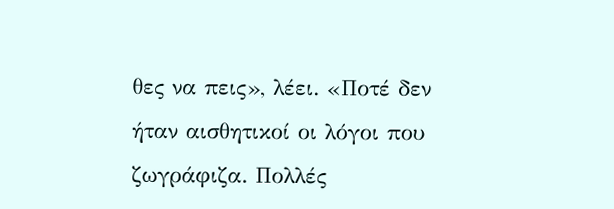θες να πεις», λέει. «Ποτέ δεν ήταν αισθητικοί οι λόγοι που ζωγράφιζα. Πολλές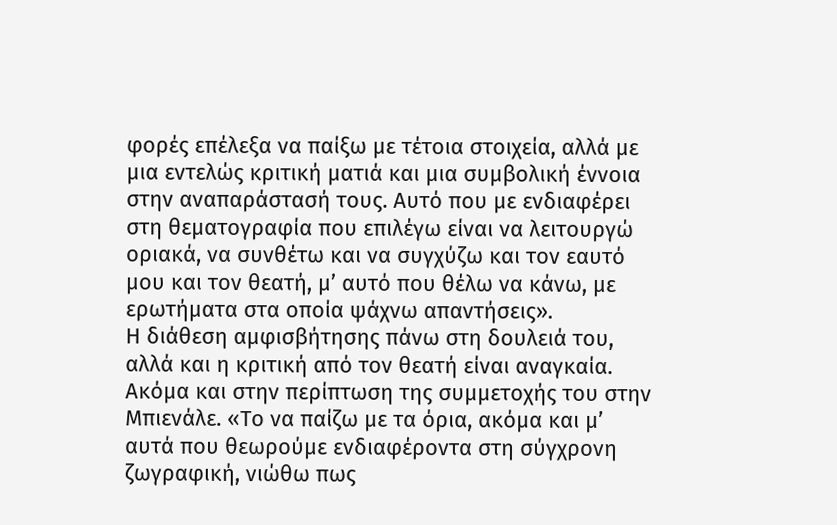φορές επέλεξα να παίξω με τέτοια στοιχεία, αλλά με μια εντελώς κριτική ματιά και μια συμβολική έννοια στην αναπαράστασή τους. Αυτό που με ενδιαφέρει στη θεματογραφία που επιλέγω είναι να λειτουργώ οριακά, να συνθέτω και να συγχύζω και τον εαυτό μου και τον θεατή, μ’ αυτό που θέλω να κάνω, με ερωτήματα στα οποία ψάχνω απαντήσεις».
Η διάθεση αμφισβήτησης πάνω στη δουλειά του, αλλά και η κριτική από τον θεατή είναι αναγκαία. Ακόμα και στην περίπτωση της συμμετοχής του στην Μπιενάλε. «Το να παίζω με τα όρια, ακόμα και μ’ αυτά που θεωρούμε ενδιαφέροντα στη σύγχρονη ζωγραφική, νιώθω πως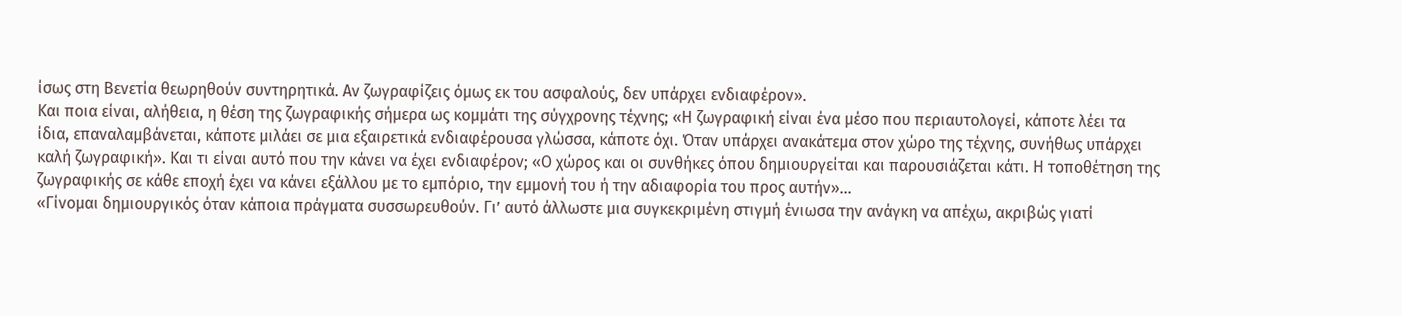ίσως στη Βενετία θεωρηθούν συντηρητικά. Αν ζωγραφίζεις όμως εκ του ασφαλούς, δεν υπάρχει ενδιαφέρον».
Και ποια είναι, αλήθεια, η θέση της ζωγραφικής σήμερα ως κομμάτι της σύγχρονης τέχνης; «Η ζωγραφική είναι ένα μέσο που περιαυτολογεί, κάποτε λέει τα ίδια, επαναλαμβάνεται, κάποτε μιλάει σε μια εξαιρετικά ενδιαφέρουσα γλώσσα, κάποτε όχι. Όταν υπάρχει ανακάτεμα στον χώρο της τέχνης, συνήθως υπάρχει καλή ζωγραφική». Και τι είναι αυτό που την κάνει να έχει ενδιαφέρον; «Ο χώρος και οι συνθήκες όπου δημιουργείται και παρουσιάζεται κάτι. Η τοποθέτηση της ζωγραφικής σε κάθε εποχή έχει να κάνει εξάλλου με το εμπόριο, την εμμονή του ή την αδιαφορία του προς αυτήν»…
«Γίνομαι δημιουργικός όταν κάποια πράγματα συσσωρευθούν. Γι’ αυτό άλλωστε μια συγκεκριμένη στιγμή ένιωσα την ανάγκη να απέχω, ακριβώς γιατί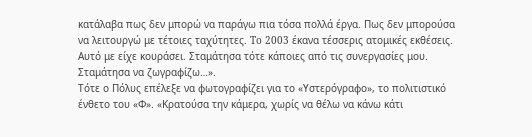κατάλαβα πως δεν μπορώ να παράγω πια τόσα πολλά έργα. Πως δεν μπορούσα να λειτουργώ με τέτοιες ταχύτητες. To 2003 έκανα τέσσερις ατομικές εκθέσεις. Αυτό με είχε κουράσει. Σταμάτησα τότε κάποιες από τις συνεργασίες μου. Σταμάτησα να ζωγραφίζω…».
Τότε ο Πόλυς επέλεξε να φωτογραφίζει για το «Υστερόγραφο», το πολιτιστικό ένθετο του «Φ». «Κρατούσα την κάμερα, χωρίς να θέλω να κάνω κάτι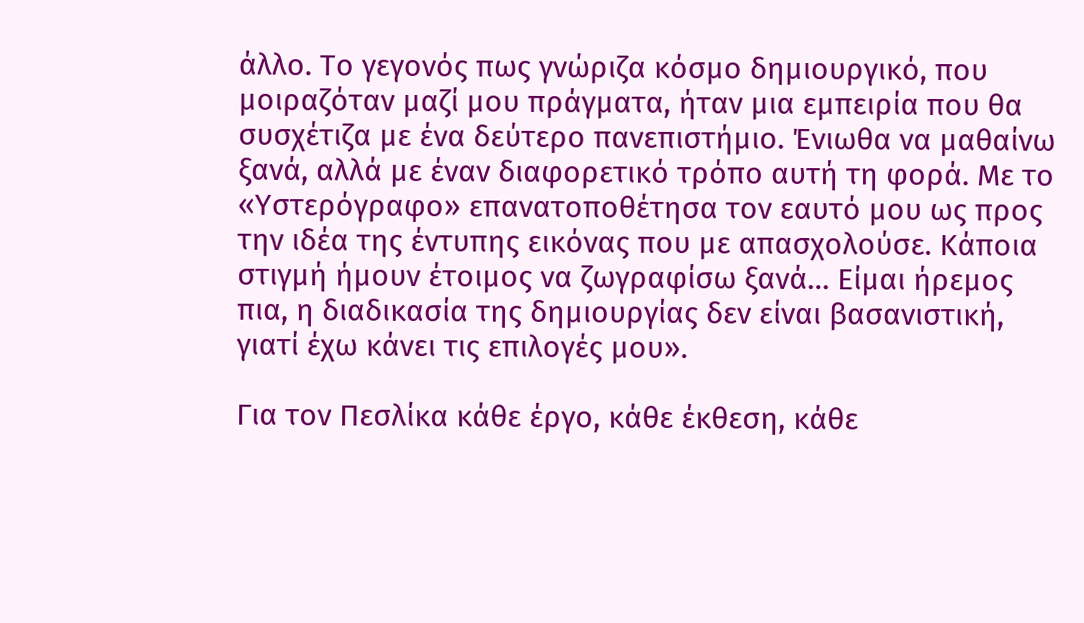άλλο. Το γεγονός πως γνώριζα κόσμο δημιουργικό, που μοιραζόταν μαζί μου πράγματα, ήταν μια εμπειρία που θα συσχέτιζα με ένα δεύτερο πανεπιστήμιο. Ένιωθα να μαθαίνω ξανά, αλλά με έναν διαφορετικό τρόπο αυτή τη φορά. Με το «Υστερόγραφο» επανατοποθέτησα τον εαυτό μου ως προς την ιδέα της έντυπης εικόνας που με απασχολούσε. Κάποια στιγμή ήμουν έτοιμος να ζωγραφίσω ξανά… Είμαι ήρεμος πια, η διαδικασία της δημιουργίας δεν είναι βασανιστική, γιατί έχω κάνει τις επιλογές μου».

Για τον Πεσλίκα κάθε έργο, κάθε έκθεση, κάθε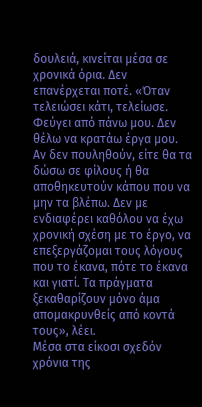δουλειά, κινείται μέσα σε χρονικά όρια. Δεν επανέρχεται ποτέ. «Όταν τελειώσει κάτι, τελείωσε. Φεύγει από πάνω μου. Δεν θέλω να κρατάω έργα μου. Αν δεν πουληθούν, είτε θα τα δώσω σε φίλους ή θα αποθηκευτούν κάπου που να μην τα βλέπω. Δεν με ενδιαφέρει καθόλου να έχω χρονική σχέση με το έργο, να επεξεργάζομαι τους λόγους που το έκανα, πότε το έκανα και γιατί. Τα πράγματα ξεκαθαρίζουν μόνο άμα απομακρυνθείς από κοντά τους», λέει.
Μέσα στα είκοσι σχεδόν χρόνια της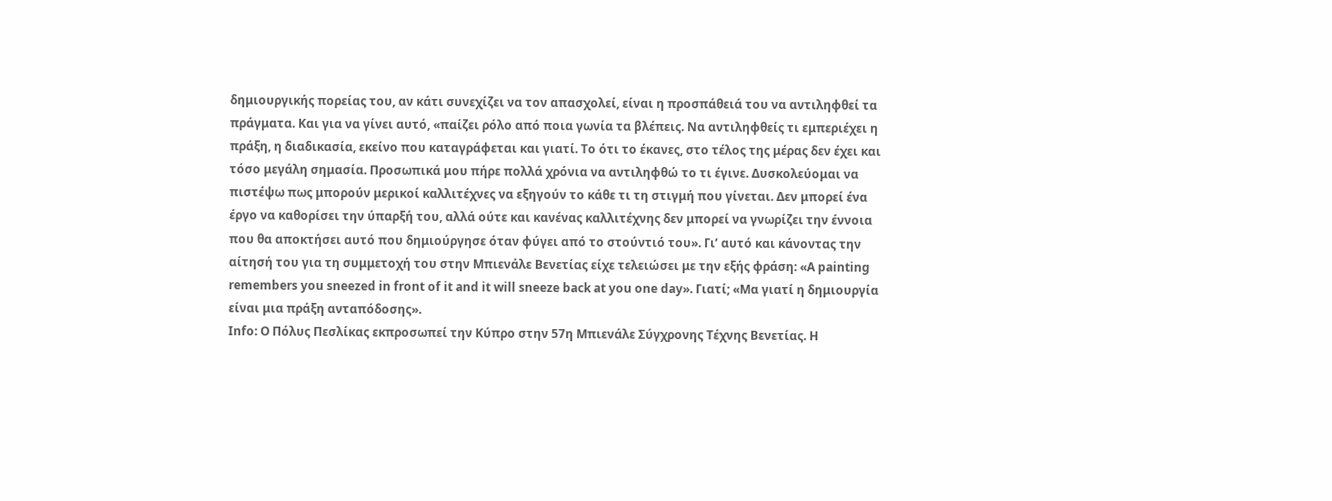δημιουργικής πορείας του, αν κάτι συνεχίζει να τον απασχολεί, είναι η προσπάθειά του να αντιληφθεί τα πράγματα. Και για να γίνει αυτό, «παίζει ρόλο από ποια γωνία τα βλέπεις. Να αντιληφθείς τι εμπεριέχει η πράξη, η διαδικασία, εκείνο που καταγράφεται και γιατί. Το ότι το έκανες, στο τέλος της μέρας δεν έχει και τόσο μεγάλη σημασία. Προσωπικά μου πήρε πολλά χρόνια να αντιληφθώ το τι έγινε. Δυσκολεύομαι να πιστέψω πως μπορούν μερικοί καλλιτέχνες να εξηγούν το κάθε τι τη στιγμή που γίνεται. Δεν μπορεί ένα έργο να καθορίσει την ύπαρξή του, αλλά ούτε και κανένας καλλιτέχνης δεν μπορεί να γνωρίζει την έννοια που θα αποκτήσει αυτό που δημιούργησε όταν φύγει από το στούντιό του». Γι’ αυτό και κάνοντας την αίτησή του για τη συμμετοχή του στην Μπιενάλε Βενετίας είχε τελειώσει με την εξής φράση: «A painting remembers you sneezed in front of it and it will sneeze back at you one day». Γιατί; «Mα γιατί η δημιουργία είναι μια πράξη ανταπόδοσης».
Infο: O Πόλυς Πεσλίκας εκπροσωπεί την Κύπρο στην 57η Μπιενάλε Σύγχρονης Τέχνης Βενετίας. Η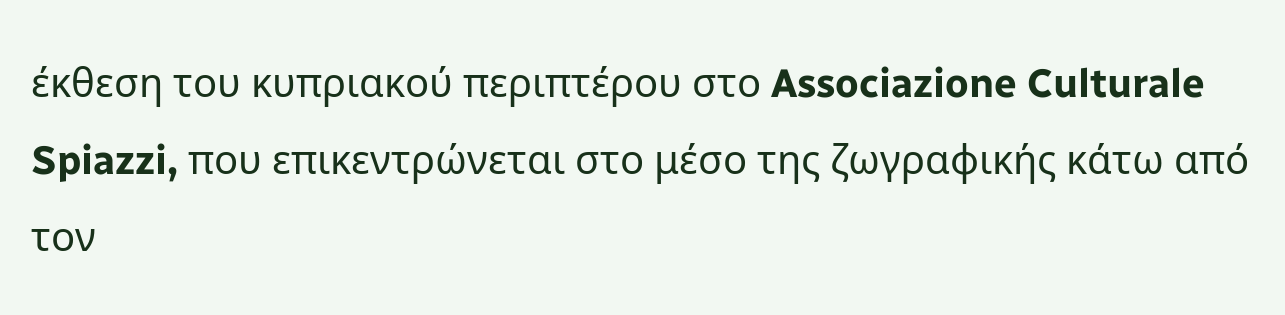έκθεση του κυπριακού περιπτέρου στο Associazione Culturale Spiazzi, που επικεντρώνεται στο μέσο της ζωγραφικής κάτω από τον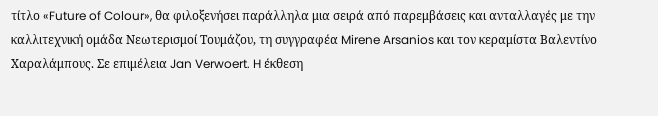τίτλο «Future of Colour», θα φιλοξενήσει παράλληλα μια σειρά από παρεμβάσεις και ανταλλαγές με την καλλιτεχνική ομάδα Νεωτερισμοί Τουμάζου, τη συγγραφέα Mirene Arsanios και τον κεραμίστα Βαλεντίνο Χαραλάμπους. Σε επιμέλεια Jan Verwoert. H έκθεση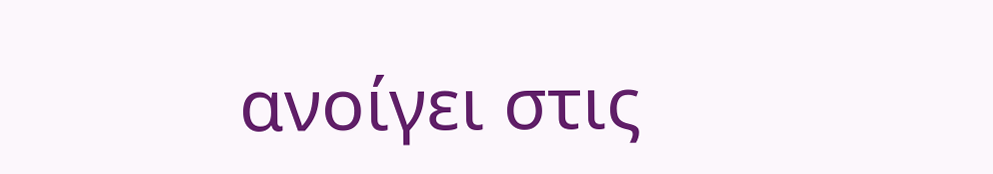ανοίγει στις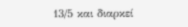13/5 και διαρκεί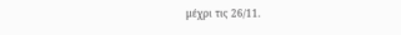μέχρι τις 26/11.